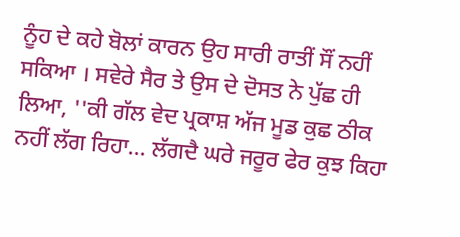ਨੂੰਹ ਦੇ ਕਹੇ ਬੋਲਾਂ ਕਾਰਨ ਉਹ ਸਾਰੀ ਰਾਤੀਂ ਸੌਂ ਨਹੀਂ ਸਕਿਆ । ਸਵੇਰੇ ਸੈਰ ਤੇ ਉਸ ਦੇ ਦੋਸਤ ਨੇ ਪੁੱਛ ਹੀ ਲਿਆ, ''ਕੀ ਗੱਲ ਵੇਦ ਪ੍ਰਕਾਸ਼ ਅੱਜ ਮੂਡ ਕੁਛ ਠੀਕ ਨਹੀਂ ਲੱਗ ਰਿਹਾ... ਲੱਗਦੈ ਘਰੇ ਜਰੂਰ ਫੇਰ ਕੁਝ ਕਿਹਾ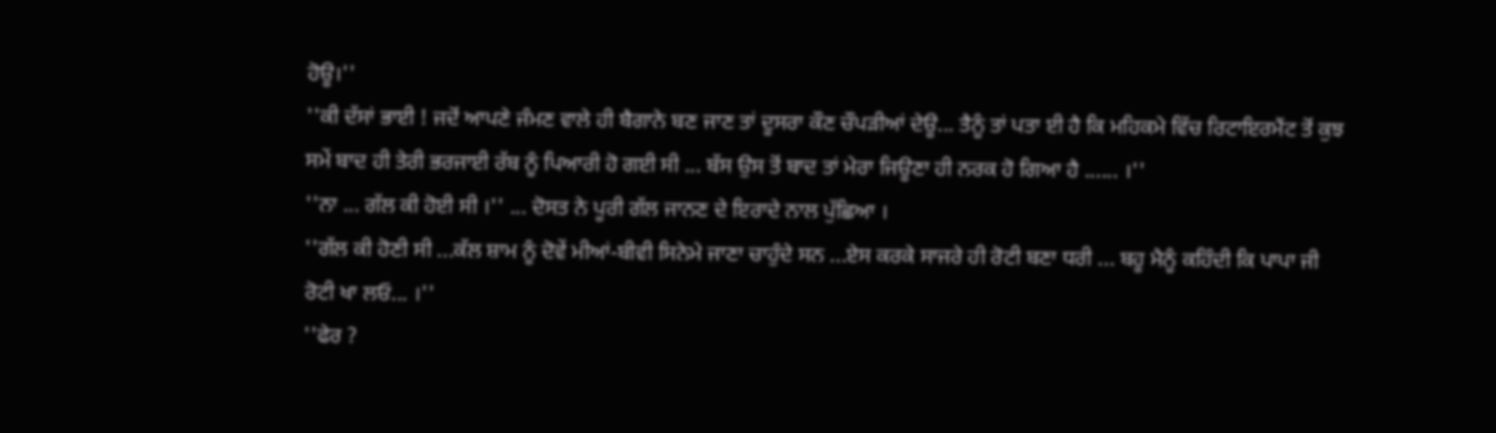ਹੋਊ।''
''ਕੀ ਦੱਸਾਂ ਭਾਈ ! ਜਦੋਂ ਆਪਣੇ ਜੰਮਣ ਵਾਲੇ ਹੀ ਬੈਗਾਨੇ ਬਣ ਜਾਣ ਤਾਂ ਦੂਸਰਾ ਕੌਣ ਚੌਪੜੀਆਂ ਦੇਊ... ਤੈਨੂੰ ਤਾਂ ਪਤਾ ਈ ਹੈ ਕਿ ਮਹਿਕਮੇ ਵਿੱਚ ਰਿਟਾਇਰਮੈਂਟ ਤੋਂ ਕੁਝ ਸਮੇਂ ਬਾਦ ਹੀ ਤੇਰੀ ਭਰਜਾਈ ਰੱਬ ਨੂੰ ਪਿਆਰੀ ਹੋ ਗਈ ਸੀ ... ਬੱਸ ਉਸ ਤੋਂ ਬਾਦ ਤਾਂ ਮੇਰਾ ਜਿਊਣਾ ਹੀ ਨਰਕ ਹੋ ਗਿਆ ਹੈ ...... ।''
''ਨਾ ... ਗੱਲ ਕੀ ਹੋਈ ਸੀ ।'' ... ਦੋਸਤ ਨੇ ਪੂਰੀ ਗੱਲ ਜਾਨਣ ਦੇ ਇਰਾਦੇ ਨਾਲ ਪੁੱਛਿਆ ।
''ਗੱਲ ਕੀ ਹੋਣੀ ਸੀ ...ਕੱਲ ਸ਼ਾਮ ਨੂੰ ਦੋਵੇਂ ਮੀਆਂ-ਬੀਵੀ ਸਿਨੇਮੇ ਜਾਣਾ ਚਾਹੁੰਦੇ ਸਨ ...ਏਸ ਕਰਕੇ ਸਾਜਰੇ ਹੀ ਰੋਟੀ ਬਣਾ ਧਰੀ ... ਬਹੂ ਮੈਨੂੰ ਕਹਿੰਦੀ ਕਿ ਪਾਪਾ ਜੀ ਰੋਟੀ ਖਾ ਲਓ... ।''
''ਫੇਰ ?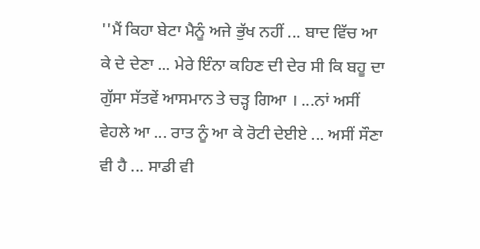''ਮੈਂ ਕਿਹਾ ਬੇਟਾ ਮੈਨੂੰ ਅਜੇ ਭੁੱਖ ਨਹੀਂ ... ਬਾਦ ਵਿੱਚ ਆ ਕੇ ਦੇ ਦੇਣਾ ... ਮੇਰੇ ਇੰਨਾ ਕਹਿਣ ਦੀ ਦੇਰ ਸੀ ਕਿ ਬਹੂ ਦਾ ਗੁੱਸਾ ਸੱਤਵੇਂ ਆਸਮਾਨ ਤੇ ਚੜ੍ਹ ਗਿਆ । ...ਨਾਂ ਅਸੀਂ ਵੇਹਲੇ ਆ ... ਰਾਤ ਨੂੰ ਆ ਕੇ ਰੋਟੀ ਦੇਈਏ ... ਅਸੀਂ ਸੌਣਾ ਵੀ ਹੈ ... ਸਾਡੀ ਵੀ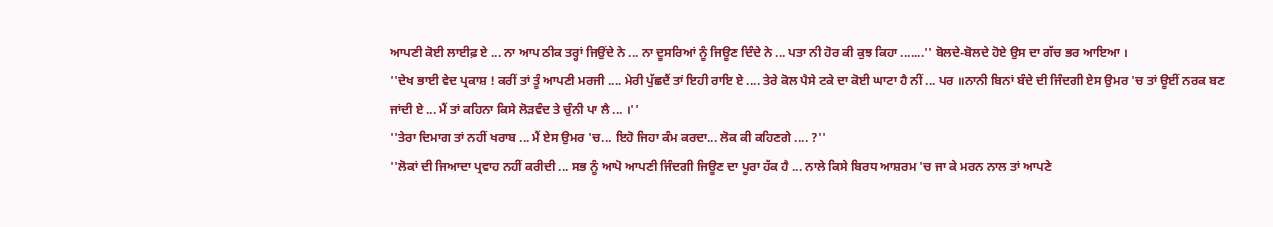ਆਪਣੀ ਕੋਈ ਲਾਈਫ਼ ਏ ... ਨਾ ਆਪ ਠੀਕ ਤਰ੍ਹਾਂ ਜਿਉਂਦੇ ਨੇ ... ਨਾ ਦੂਸਰਿਆਂ ਨੂੰ ਜਿਊਣ ਦਿੰਦੇ ਨੇ ... ਪਤਾ ਨੀ ਹੋਰ ਕੀ ਕੁਝ ਕਿਹਾ .......'' ਬੋਲਦੇ-ਬੋਲਦੇ ਹੋਏ ਉਸ ਦਾ ਗੱਚ ਭਰ ਆਇਆ ।
''ਦੇਖ ਭਾਈ ਵੇਦ ਪ੍ਰਕਾਸ਼ ! ਕਰੀਂ ਤਾਂ ਤੂੰ ਆਪਣੀ ਮਰਜੀ .... ਮੇਰੀ ਪੁੱਛਦੈਂ ਤਾਂ ਇਹੀ ਰਾਇ ਏ .... ਤੇਰੇ ਕੋਲ ਪੈਸੇ ਟਕੇ ਦਾ ਕੋਈ ਘਾਟਾ ਹੈ ਨੀਂ ... ਪਰ ॥ਨਾਨੀ ਬਿਨਾਂ ਬੰਦੇ ਦੀ ਜਿੰਦਗੀ ਏਸ ਉਮਰ 'ਚ ਤਾਂ ਊਈਂ ਨਰਕ ਬਣ ਜਾਂਦੀ ਏ ... ਮੈਂ ਤਾਂ ਕਹਿਨਾ ਕਿਸੇ ਲੋੜਵੰਦ ਤੇ ਚੁੰਨੀ ਪਾ ਲੈ ... ।''
''ਤੇਰਾ ਦਿਮਾਗ ਤਾਂ ਨਹੀਂ ਖਰਾਬ ... ਮੈਂ ਏਸ ਉਮਰ 'ਚ... ਇਹੋ ਜਿਹਾ ਕੰਮ ਕਰਦਾ... ਲੋਕ ਕੀ ਕਹਿਣਗੇ .... ?''
''ਲੋਕਾਂ ਦੀ ਜਿਆਦਾ ਪ੍ਰਵਾਹ ਨਹੀਂ ਕਰੀਦੀ ... ਸਭ ਨੂੰ ਆਪੋ ਆਪਣੀ ਜਿੰਦਗੀ ਜਿਊਣ ਦਾ ਪੂਰਾ ਹੱਕ ਹੈ ... ਨਾਲੇ ਕਿਸੇ ਬਿਰਧ ਆਸ਼ਰਮ 'ਚ ਜਾ ਕੇ ਮਰਨ ਨਾਲ ਤਾਂ ਆਪਣੇ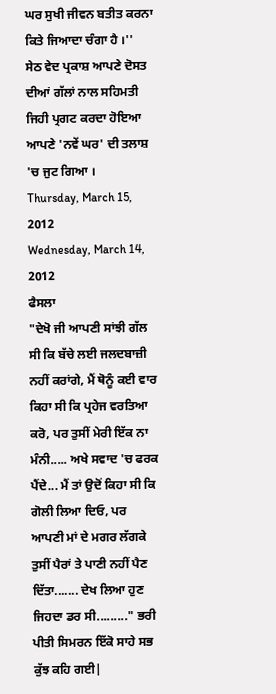ਘਰ ਸੁਖੀ ਜੀਵਨ ਬਤੀਤ ਕਰਨਾ ਕਿਤੇ ਜਿਆਦਾ ਚੰਗਾ ਹੈ ।''
ਸੇਠ ਵੇਦ ਪ੍ਰਕਾਸ਼ ਆਪਣੇ ਦੋਸਤ ਦੀਆਂ ਗੱਲਾਂ ਨਾਲ ਸਹਿਮਤੀ ਜਿਹੀ ਪ੍ਰਗਟ ਕਰਦਾ ਹੋਇਆ ਆਪਣੇ 'ਨਵੇਂ ਘਰ' ਦੀ ਤਲਾਸ਼ 'ਚ ਜੁਟ ਗਿਆ ।
Thursday, March 15, 2012
Wednesday, March 14, 2012
ਫੈਸਲਾ
"ਦੇਖੋ ਜੀ ਆਪਣੀ ਸਾਂਝੀ ਗੱਲ ਸੀ ਕਿ ਬੱਚੇ ਲਈ ਜਲਦਬਾਜ਼ੀ ਨਹੀਂ ਕਰਾਂਗੇ, ਮੈਂ ਥੋਨੂੰ ਕਈ ਵਾਰ ਕਿਹਾ ਸੀ ਕਿ ਪ੍ਰਹੇਜ ਵਰਤਿਆ ਕਰੋ, ਪਰ ਤੁਸੀਂ ਮੇਰੀ ਇੱਕ ਨਾ ਮੰਨੀ..... ਅਖੇ ਸਵਾਦ 'ਚ ਫਰਕ ਪੈਂਦੇ... ਮੈਂ ਤਾਂ ਉਦੋਂ ਕਿਹਾ ਸੀ ਕਿ ਗੋਲੀ ਲਿਆ ਦਿਓ, ਪਰ ਆਪਣੀ ਮਾਂ ਦੇ ਮਗਰ ਲੱਗਕੇ ਤੁਸੀਂ ਪੈਰਾਂ ਤੇ ਪਾਣੀ ਨਹੀਂ ਪੈਣ ਦਿੱਤਾ....... ਦੇਖ ਲਿਆ ਹੁਣ ਜਿਹਦਾ ਡਰ ਸੀ........." ਭਰੀ ਪੀਤੀ ਸਿਮਰਨ ਇੱਕੋ ਸਾਹੇ ਸਭ ਕੁੱਝ ਕਹਿ ਗਈ|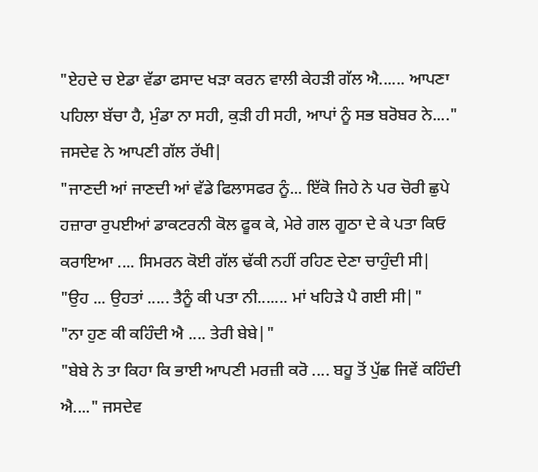"ਏਹਦੇ ਚ ਏਡਾ ਵੱਡਾ ਫਸਾਦ ਖੜਾ ਕਰਨ ਵਾਲੀ ਕੇਹੜੀ ਗੱਲ ਐ...... ਆਪਣਾ ਪਹਿਲਾ ਬੱਚਾ ਹੈ, ਮੁੰਡਾ ਨਾ ਸਹੀ, ਕੁੜੀ ਹੀ ਸਹੀ, ਆਪਾਂ ਨੂੰ ਸਭ ਬਰੋਬਰ ਨੇ...." ਜਸਦੇਵ ਨੇ ਆਪਣੀ ਗੱਲ ਰੱਖੀ|
"ਜਾਣਦੀ ਆਂ ਜਾਣਦੀ ਆਂ ਵੱਡੇ ਫਿਲਾਸਫਰ ਨੂੰ... ਇੱਕੋ ਜਿਹੇ ਨੇ ਪਰ ਚੋਰੀ ਛੁਪੇ ਹਜ਼ਾਰਾ ਰੁਪਈਆਂ ਡਾਕਟਰਨੀ ਕੋਲ ਫੂਕ ਕੇ, ਮੇਰੇ ਗਲ ਗੂਠਾ ਦੇ ਕੇ ਪਤਾ ਕਿਓ ਕਰਾਇਆ .... ਸਿਮਰਨ ਕੋਈ ਗੱਲ ਢੱਕੀ ਨਹੀਂ ਰਹਿਣ ਦੇਣਾ ਚਾਹੁੰਦੀ ਸੀ|
"ਉਹ ... ਉਹਤਾਂ ..... ਤੈਨੂੰ ਕੀ ਪਤਾ ਨੀ....... ਮਾਂ ਖਹਿੜੇ ਪੈ ਗਈ ਸੀ|"
"ਨਾ ਹੁਣ ਕੀ ਕਹਿੰਦੀ ਐ .... ਤੇਰੀ ਬੇਬੇ|"
"ਬੇਬੇ ਨੇ ਤਾ ਕਿਹਾ ਕਿ ਭਾਈ ਆਪਣੀ ਮਰਜ਼ੀ ਕਰੋ .... ਬਹੂ ਤੋਂ ਪੁੱਛ ਜਿਵੇਂ ਕਹਿੰਦੀ ਐ...." ਜਸਦੇਵ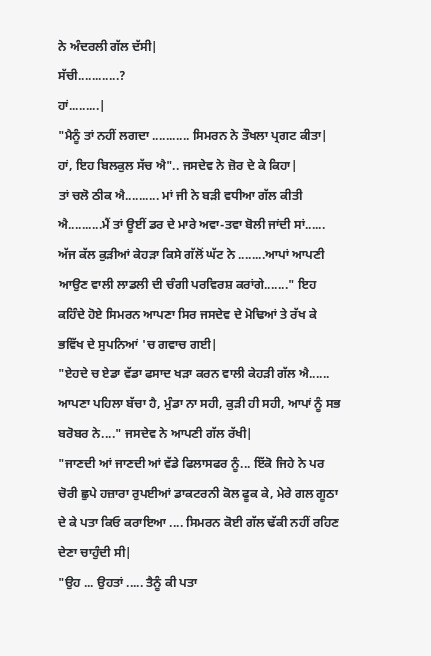ਨੇ ਅੰਦਰਲੀ ਗੱਲ ਦੱਸੀ|
ਸੱਚੀ............?
ਹਾਂ.........|
"ਮੈਨੂੰ ਤਾਂ ਨਹੀਂ ਲਗਦਾ ........... ਸਿਮਰਨ ਨੇ ਤੌਖਲਾ ਪ੍ਰਗਟ ਕੀਤਾ|
ਹਾਂ, ਇਹ ਬਿਲਕੁਲ ਸੱਚ ਐ".. ਜਸਦੇਵ ਨੇ ਜ਼ੋਰ ਦੇ ਕੇ ਕਿਹਾ|
ਤਾਂ ਚਲੋ ਠੀਕ ਐ.......... ਮਾਂ ਜੀ ਨੇ ਬੜੀ ਵਧੀਆ ਗੱਲ ਕੀਤੀ ਐ..........ਮੈਂ ਤਾਂ ਊਈਂ ਡਰ ਦੇ ਮਾਰੇ ਅਵਾ-ਤਵਾ ਬੋਲੀ ਜਾਂਦੀ ਸਾਂ...... ਅੱਜ ਕੱਲ ਕੁੜੀਆਂ ਕੇਹੜਾ ਕਿਸੇ ਗੱਲੋਂ ਘੱਟ ਨੇ ........ਆਪਾਂ ਆਪਣੀ ਆਉਣ ਵਾਲੀ ਲਾਡਲੀ ਦੀ ਚੰਗੀ ਪਰਵਿਰਸ਼ ਕਰਾਂਗੇ......." ਇਹ ਕਹਿੰਦੇ ਹੋਏ ਸਿਮਰਨ ਆਪਣਾ ਸਿਰ ਜਸਦੇਵ ਦੇ ਮੋਢਿਆਂ ਤੇ ਰੱਖ ਕੇ ਭਵਿੱਖ ਦੇ ਸੁਪਨਿਆਂ 'ਚ ਗਵਾਚ ਗਈ|
"ਏਹਦੇ ਚ ਏਡਾ ਵੱਡਾ ਫਸਾਦ ਖੜਾ ਕਰਨ ਵਾਲੀ ਕੇਹੜੀ ਗੱਲ ਐ...... ਆਪਣਾ ਪਹਿਲਾ ਬੱਚਾ ਹੈ, ਮੁੰਡਾ ਨਾ ਸਹੀ, ਕੁੜੀ ਹੀ ਸਹੀ, ਆਪਾਂ ਨੂੰ ਸਭ ਬਰੋਬਰ ਨੇ...." ਜਸਦੇਵ ਨੇ ਆਪਣੀ ਗੱਲ ਰੱਖੀ|
"ਜਾਣਦੀ ਆਂ ਜਾਣਦੀ ਆਂ ਵੱਡੇ ਫਿਲਾਸਫਰ ਨੂੰ... ਇੱਕੋ ਜਿਹੇ ਨੇ ਪਰ ਚੋਰੀ ਛੁਪੇ ਹਜ਼ਾਰਾ ਰੁਪਈਆਂ ਡਾਕਟਰਨੀ ਕੋਲ ਫੂਕ ਕੇ, ਮੇਰੇ ਗਲ ਗੂਠਾ ਦੇ ਕੇ ਪਤਾ ਕਿਓ ਕਰਾਇਆ .... ਸਿਮਰਨ ਕੋਈ ਗੱਲ ਢੱਕੀ ਨਹੀਂ ਰਹਿਣ ਦੇਣਾ ਚਾਹੁੰਦੀ ਸੀ|
"ਉਹ ... ਉਹਤਾਂ ..... ਤੈਨੂੰ ਕੀ ਪਤਾ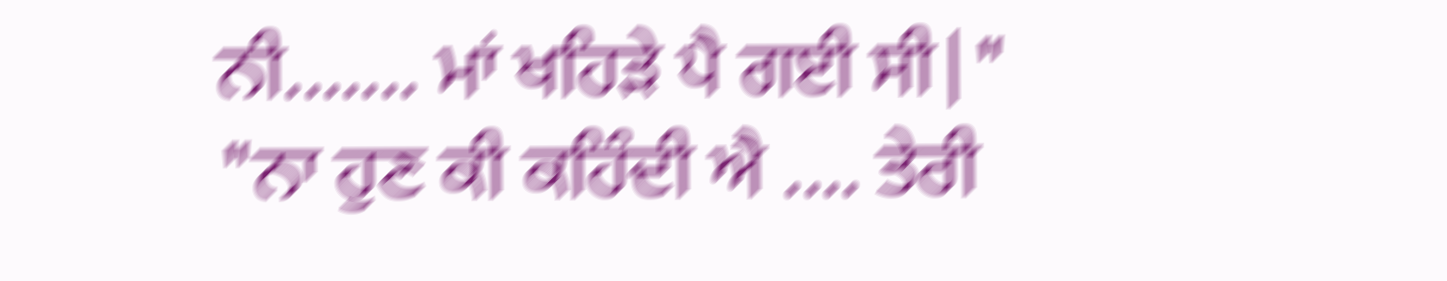ਨੀ....... ਮਾਂ ਖਹਿੜੇ ਪੈ ਗਈ ਸੀ|"
"ਨਾ ਹੁਣ ਕੀ ਕਹਿੰਦੀ ਐ .... ਤੇਰੀ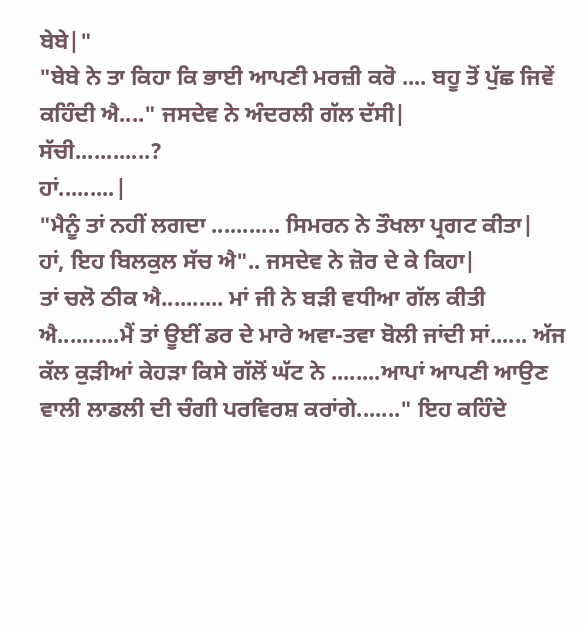ਬੇਬੇ|"
"ਬੇਬੇ ਨੇ ਤਾ ਕਿਹਾ ਕਿ ਭਾਈ ਆਪਣੀ ਮਰਜ਼ੀ ਕਰੋ .... ਬਹੂ ਤੋਂ ਪੁੱਛ ਜਿਵੇਂ ਕਹਿੰਦੀ ਐ...." ਜਸਦੇਵ ਨੇ ਅੰਦਰਲੀ ਗੱਲ ਦੱਸੀ|
ਸੱਚੀ............?
ਹਾਂ.........|
"ਮੈਨੂੰ ਤਾਂ ਨਹੀਂ ਲਗਦਾ ........... ਸਿਮਰਨ ਨੇ ਤੌਖਲਾ ਪ੍ਰਗਟ ਕੀਤਾ|
ਹਾਂ, ਇਹ ਬਿਲਕੁਲ ਸੱਚ ਐ".. ਜਸਦੇਵ ਨੇ ਜ਼ੋਰ ਦੇ ਕੇ ਕਿਹਾ|
ਤਾਂ ਚਲੋ ਠੀਕ ਐ.......... ਮਾਂ ਜੀ ਨੇ ਬੜੀ ਵਧੀਆ ਗੱਲ ਕੀਤੀ ਐ..........ਮੈਂ ਤਾਂ ਊਈਂ ਡਰ ਦੇ ਮਾਰੇ ਅਵਾ-ਤਵਾ ਬੋਲੀ ਜਾਂਦੀ ਸਾਂ...... ਅੱਜ ਕੱਲ ਕੁੜੀਆਂ ਕੇਹੜਾ ਕਿਸੇ ਗੱਲੋਂ ਘੱਟ ਨੇ ........ਆਪਾਂ ਆਪਣੀ ਆਉਣ ਵਾਲੀ ਲਾਡਲੀ ਦੀ ਚੰਗੀ ਪਰਵਿਰਸ਼ ਕਰਾਂਗੇ......." ਇਹ ਕਹਿੰਦੇ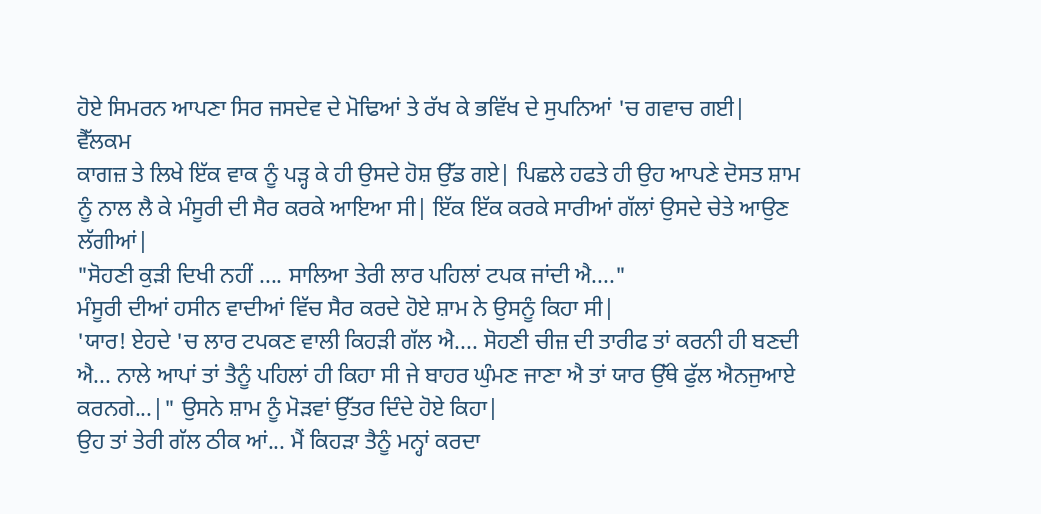ਹੋਏ ਸਿਮਰਨ ਆਪਣਾ ਸਿਰ ਜਸਦੇਵ ਦੇ ਮੋਢਿਆਂ ਤੇ ਰੱਖ ਕੇ ਭਵਿੱਖ ਦੇ ਸੁਪਨਿਆਂ 'ਚ ਗਵਾਚ ਗਈ|
ਵੈੱਲਕਮ
ਕਾਗਜ਼ ਤੇ ਲਿਖੇ ਇੱਕ ਵਾਕ ਨੂੰ ਪੜ੍ਹ ਕੇ ਹੀ ਉਸਦੇ ਹੋਸ਼ ਉੱਡ ਗਏ| ਪਿਛਲੇ ਹਫਤੇ ਹੀ ਉਹ ਆਪਣੇ ਦੋਸਤ ਸ਼ਾਮ ਨੂੰ ਨਾਲ ਲੈ ਕੇ ਮੰਸੂਰੀ ਦੀ ਸੈਰ ਕਰਕੇ ਆਇਆ ਸੀ| ਇੱਕ ਇੱਕ ਕਰਕੇ ਸਾਰੀਆਂ ਗੱਲਾਂ ਉਸਦੇ ਚੇਤੇ ਆਉਣ ਲੱਗੀਆਂ|
"ਸੋਹਣੀ ਕੁੜੀ ਦਿਖੀ ਨਹੀਂ .... ਸਾਲਿਆ ਤੇਰੀ ਲਾਰ ਪਹਿਲਾਂ ਟਪਕ ਜਾਂਦੀ ਐ...."
ਮੰਸੂਰੀ ਦੀਆਂ ਹਸੀਨ ਵਾਦੀਆਂ ਵਿੱਚ ਸੈਰ ਕਰਦੇ ਹੋਏ ਸ਼ਾਮ ਨੇ ਉਸਨੂੰ ਕਿਹਾ ਸੀ|
'ਯਾਰ! ਏਹਦੇ 'ਚ ਲਾਰ ਟਪਕਣ ਵਾਲੀ ਕਿਹੜੀ ਗੱਲ ਐ.... ਸੋਹਣੀ ਚੀਜ਼ ਦੀ ਤਾਰੀਫ ਤਾਂ ਕਰਨੀ ਹੀ ਬਣਦੀ ਐ... ਨਾਲੇ ਆਪਾਂ ਤਾਂ ਤੈਨੂੰ ਪਹਿਲਾਂ ਹੀ ਕਿਹਾ ਸੀ ਜੇ ਬਾਹਰ ਘੁੰਮਣ ਜਾਣਾ ਐ ਤਾਂ ਯਾਰ ਉੱਥੇ ਫੁੱਲ ਐਨਜੁਆਏ ਕਰਨਗੇ...|" ਉਸਨੇ ਸ਼ਾਮ ਨੂੰ ਮੋੜਵਾਂ ਉੱਤਰ ਦਿੰਦੇ ਹੋਏ ਕਿਹਾ|
ਉਹ ਤਾਂ ਤੇਰੀ ਗੱਲ ਠੀਕ ਆਂ... ਮੈਂ ਕਿਹੜਾ ਤੈਨੂੰ ਮਨ੍ਹਾਂ ਕਰਦਾ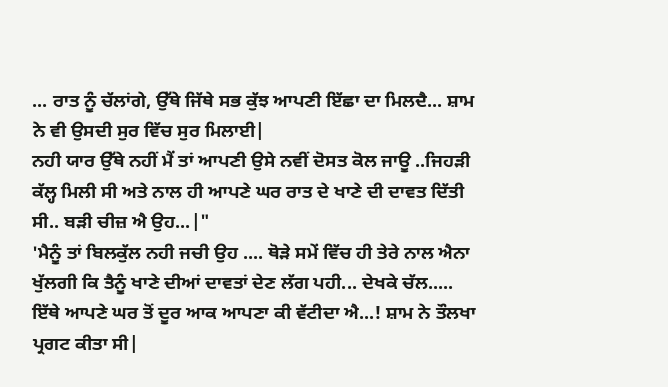... ਰਾਤ ਨੂੰ ਚੱਲਾਂਗੇ, ਉੱਥੇ ਜਿੱਥੇ ਸਭ ਕੁੱਝ ਆਪਣੀ ਇੱਛਾ ਦਾ ਮਿਲਦੈ... ਸ਼ਾਮ ਨੇ ਵੀ ਉਸਦੀ ਸੁਰ ਵਿੱਚ ਸੁਰ ਮਿਲਾਈ|
ਨਹੀ ਯਾਰ ਉੱਥੇ ਨਹੀਂ ਮੈਂ ਤਾਂ ਆਪਣੀ ਉਸੇ ਨਵੀਂ ਦੋਸਤ ਕੋਲ ਜਾਊ ..ਜਿਹੜੀ ਕੱਲ੍ਹ ਮਿਲੀ ਸੀ ਅਤੇ ਨਾਲ ਹੀ ਆਪਣੇ ਘਰ ਰਾਤ ਦੇ ਖਾਣੇ ਦੀ ਦਾਵਤ ਦਿੱਤੀ ਸੀ.. ਬੜੀ ਚੀਜ਼ ਐ ਉਹ...|"
'ਮੈਨੂੰ ਤਾਂ ਬਿਲਕੁੱਲ ਨਹੀ ਜਚੀ ਉਹ .... ਥੋੜੇ ਸਮੇਂ ਵਿੱਚ ਹੀ ਤੇਰੇ ਨਾਲ ਐਨਾ ਖੁੱਲਗੀ ਕਿ ਤੈਨੂੰ ਖਾਣੇ ਦੀਆਂ ਦਾਵਤਾਂ ਦੇਣ ਲੱਗ ਪਹੀ... ਦੇਖਕੇ ਚੱਲ..... ਇੱਥੇ ਆਪਣੇ ਘਰ ਤੋਂ ਦੂਰ ਆਕ ਆਪਣਾ ਕੀ ਵੱਟੀਦਾ ਐ...! ਸ਼ਾਮ ਨੇ ਤੌਲਖਾ ਪ੍ਰਗਟ ਕੀਤਾ ਸੀ|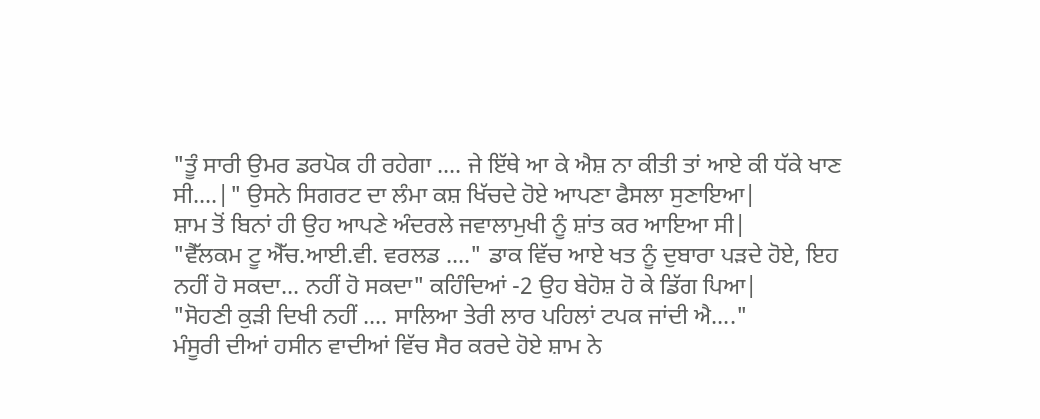"ਤੂੰ ਸਾਰੀ ਉਮਰ ਡਰਪੋਕ ਹੀ ਰਹੇਗਾ .... ਜੇ ਇੱਥੇ ਆ ਕੇ ਐਸ਼ ਨਾ ਕੀਤੀ ਤਾਂ ਆਏ ਕੀ ਧੱਕੇ ਖਾਣ ਸੀ....|" ਉਸਨੇ ਸਿਗਰਟ ਦਾ ਲੰਮਾ ਕਸ਼ ਖਿੱਚਦੇ ਹੋਏ ਆਪਣਾ ਫੈਸਲਾ ਸੁਣਾਇਆ|
ਸ਼ਾਮ ਤੋਂ ਬਿਨਾਂ ਹੀ ਉਹ ਆਪਣੇ ਅੰਦਰਲੇ ਜਵਾਲਾਮੁਖੀ ਨੂੰ ਸ਼ਾਂਤ ਕਰ ਆਇਆ ਸੀ|
"ਵੈੱਲਕਮ ਟੂ ਐੱਚ.ਆਈ.ਵੀ. ਵਰਲਡ ...." ਡਾਕ ਵਿੱਚ ਆਏ ਖਤ ਨੂੰ ਦੁਬਾਰਾ ਪੜਦੇ ਹੋਏ, ਇਹ ਨਹੀਂ ਹੋ ਸਕਦਾ... ਨਹੀਂ ਹੋ ਸਕਦਾ" ਕਹਿੰਦਿਆਂ -2 ਉਹ ਬੇਹੋਸ਼ ਹੋ ਕੇ ਡਿੱਗ ਪਿਆ|
"ਸੋਹਣੀ ਕੁੜੀ ਦਿਖੀ ਨਹੀਂ .... ਸਾਲਿਆ ਤੇਰੀ ਲਾਰ ਪਹਿਲਾਂ ਟਪਕ ਜਾਂਦੀ ਐ...."
ਮੰਸੂਰੀ ਦੀਆਂ ਹਸੀਨ ਵਾਦੀਆਂ ਵਿੱਚ ਸੈਰ ਕਰਦੇ ਹੋਏ ਸ਼ਾਮ ਨੇ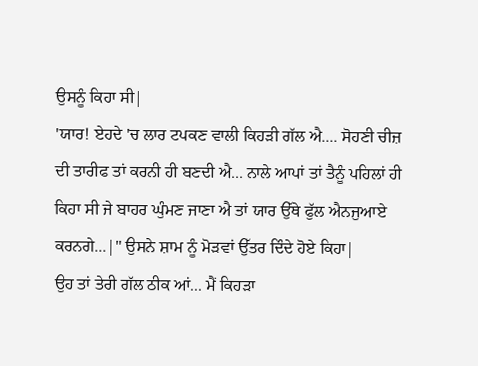ਉਸਨੂੰ ਕਿਹਾ ਸੀ|
'ਯਾਰ! ਏਹਦੇ 'ਚ ਲਾਰ ਟਪਕਣ ਵਾਲੀ ਕਿਹੜੀ ਗੱਲ ਐ.... ਸੋਹਣੀ ਚੀਜ਼ ਦੀ ਤਾਰੀਫ ਤਾਂ ਕਰਨੀ ਹੀ ਬਣਦੀ ਐ... ਨਾਲੇ ਆਪਾਂ ਤਾਂ ਤੈਨੂੰ ਪਹਿਲਾਂ ਹੀ ਕਿਹਾ ਸੀ ਜੇ ਬਾਹਰ ਘੁੰਮਣ ਜਾਣਾ ਐ ਤਾਂ ਯਾਰ ਉੱਥੇ ਫੁੱਲ ਐਨਜੁਆਏ ਕਰਨਗੇ...|" ਉਸਨੇ ਸ਼ਾਮ ਨੂੰ ਮੋੜਵਾਂ ਉੱਤਰ ਦਿੰਦੇ ਹੋਏ ਕਿਹਾ|
ਉਹ ਤਾਂ ਤੇਰੀ ਗੱਲ ਠੀਕ ਆਂ... ਮੈਂ ਕਿਹੜਾ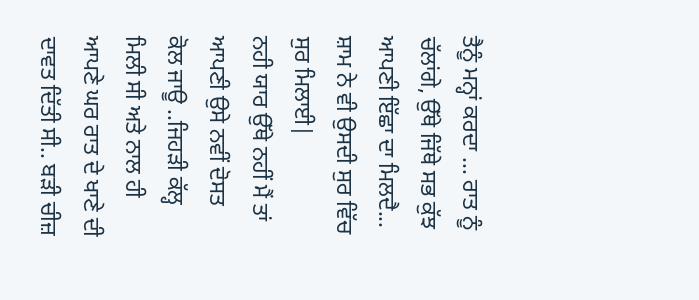ਤੈਨੂੰ ਮਨ੍ਹਾਂ ਕਰਦਾ ... ਰਾਤ ਨੂੰ ਚੱਲਾਂਗੇ, ਉੱਥੇ ਜਿੱਥੇ ਸਭ ਕੁੱਝ ਆਪਣੀ ਇੱਛਾ ਦਾ ਮਿਲਦੈ... ਸ਼ਾਮ ਨੇ ਵੀ ਉਸਦੀ ਸੁਰ ਵਿੱਚ ਸੁਰ ਮਿਲਾਈ|
ਨਹੀ ਯਾਰ ਉੱਥੇ ਨਹੀਂ ਮੈਂ ਤਾਂ ਆਪਣੀ ਉਸੇ ਨਵੀਂ ਦੋਸਤ ਕੋਲ ਜਾਊ ..ਜਿਹੜੀ ਕੱਲ੍ਹ ਮਿਲੀ ਸੀ ਅਤੇ ਨਾਲ ਹੀ ਆਪਣੇ ਘਰ ਰਾਤ ਦੇ ਖਾਣੇ ਦੀ ਦਾਵਤ ਦਿੱਤੀ ਸੀ.. ਬੜੀ ਚੀਜ਼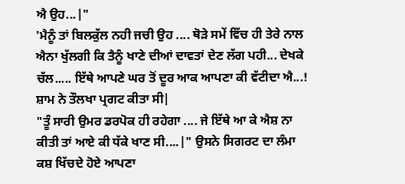ਐ ਉਹ...|"
'ਮੈਨੂੰ ਤਾਂ ਬਿਲਕੁੱਲ ਨਹੀ ਜਚੀ ਉਹ .... ਥੋੜੇ ਸਮੇਂ ਵਿੱਚ ਹੀ ਤੇਰੇ ਨਾਲ ਐਨਾ ਖੁੱਲਗੀ ਕਿ ਤੈਨੂੰ ਖਾਣੇ ਦੀਆਂ ਦਾਵਤਾਂ ਦੇਣ ਲੱਗ ਪਹੀ... ਦੇਖਕੇ ਚੱਲ..... ਇੱਥੇ ਆਪਣੇ ਘਰ ਤੋਂ ਦੂਰ ਆਕ ਆਪਣਾ ਕੀ ਵੱਟੀਦਾ ਐ...! ਸ਼ਾਮ ਨੇ ਤੌਲਖਾ ਪ੍ਰਗਟ ਕੀਤਾ ਸੀ|
"ਤੂੰ ਸਾਰੀ ਉਮਰ ਡਰਪੋਕ ਹੀ ਰਹੇਗਾ .... ਜੇ ਇੱਥੇ ਆ ਕੇ ਐਸ਼ ਨਾ ਕੀਤੀ ਤਾਂ ਆਏ ਕੀ ਧੱਕੇ ਖਾਣ ਸੀ....|" ਉਸਨੇ ਸਿਗਰਟ ਦਾ ਲੰਮਾ ਕਸ਼ ਖਿੱਚਦੇ ਹੋਏ ਆਪਣਾ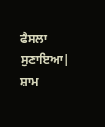ਫੈਸਲਾ ਸੁਣਾਇਆ|
ਸ਼ਾਮ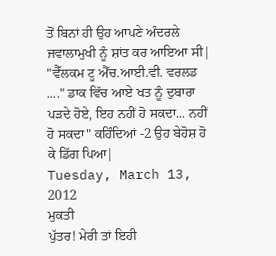ਤੋਂ ਬਿਨਾਂ ਹੀ ਉਹ ਆਪਣੇ ਅੰਦਰਲੇ ਜਵਾਲਾਮੁਖੀ ਨੂੰ ਸ਼ਾਂਤ ਕਰ ਆਇਆ ਸੀ|
"ਵੈੱਲਕਮ ਟੂ ਐੱਚ.ਆਈ.ਵੀ. ਵਰਲਡ ...." ਡਾਕ ਵਿੱਚ ਆਏ ਖਤ ਨੂੰ ਦੁਬਾਰਾ ਪੜਦੇ ਹੋਏ, ਇਹ ਨਹੀਂ ਹੋ ਸਕਦਾ... ਨਹੀਂ ਹੋ ਸਕਦਾ" ਕਹਿੰਦਿਆਂ -2 ਉਹ ਬੇਹੋਸ਼ ਹੋ ਕੇ ਡਿੱਗ ਪਿਆ|
Tuesday, March 13, 2012
ਮੁਕਤੀ
ਪੁੱਤਰ! ਮੇਰੀ ਤਾਂ ਇਹੀ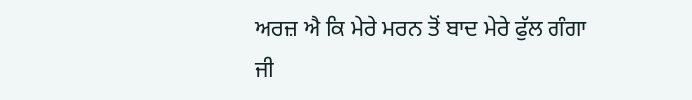ਅਰਜ਼ ਐ ਕਿ ਮੇਰੇ ਮਰਨ ਤੋਂ ਬਾਦ ਮੇਰੇ ਫੁੱਲ ਗੰਗਾ ਜੀ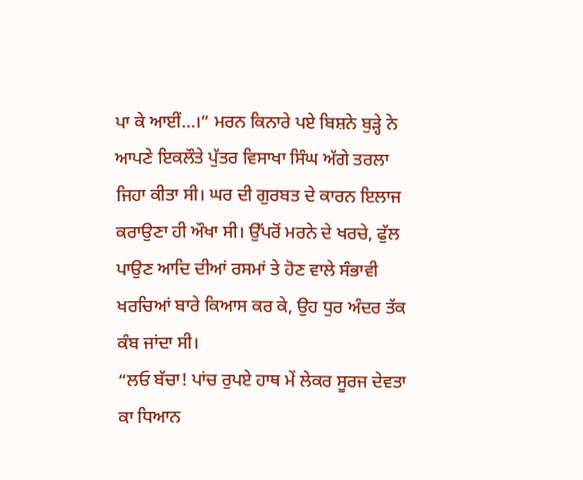ਪਾ ਕੇ ਆਈਂ…।” ਮਰਨ ਕਿਨਾਰੇ ਪਏ ਬਿਸ਼ਨੇ ਬੁੜ੍ਹੇ ਨੇ ਆਪਣੇ ਇਕਲੌਤੇ ਪੁੱਤਰ ਵਿਸਾਖਾ ਸਿੰਘ ਅੱਗੇ ਤਰਲਾ ਜਿਹਾ ਕੀਤਾ ਸੀ। ਘਰ ਦੀ ਗੁਰਬਤ ਦੇ ਕਾਰਨ ਇਲਾਜ ਕਰਾਉਣਾ ਹੀ ਔਖਾ ਸੀ। ਉੱਪਰੋਂ ਮਰਨੇ ਦੇ ਖਰਚੇ, ਫੁੱਲ ਪਾਉਣ ਆਦਿ ਦੀਆਂ ਰਸਮਾਂ ਤੇ ਹੋਣ ਵਾਲੇ ਸੰਭਾਵੀ ਖਰਚਿਆਂ ਬਾਰੇ ਕਿਆਸ ਕਰ ਕੇ, ਉਹ ਧੁਰ ਅੰਦਰ ਤੱਕ ਕੰਬ ਜਾਂਦਾ ਸੀ।
“ਲਓ ਬੱਚਾ! ਪਾਂਚ ਰੁਪਏ ਹਾਥ ਮੇਂ ਲੇਕਰ ਸੂਰਜ ਦੇਵਤਾ ਕਾ ਧਿਆਨ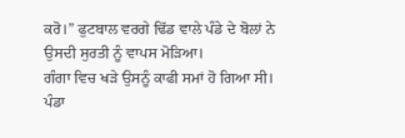ਕਰੋ।” ਫੁਟਬਾਲ ਵਰਗੇ ਢਿੱਡ ਵਾਲੇ ਪੰਡੇ ਦੇ ਬੋਲਾਂ ਨੇ ਉਸਦੀ ਸੁਰਤੀ ਨੂੰ ਵਾਪਸ ਮੋੜਿਆ।
ਗੰਗਾ ਵਿਚ ਖੜੇ ਉਸਨੂੰ ਕਾਫੀ ਸਮਾਂ ਹੋ ਗਿਆ ਸੀ। ਪੰਡਾ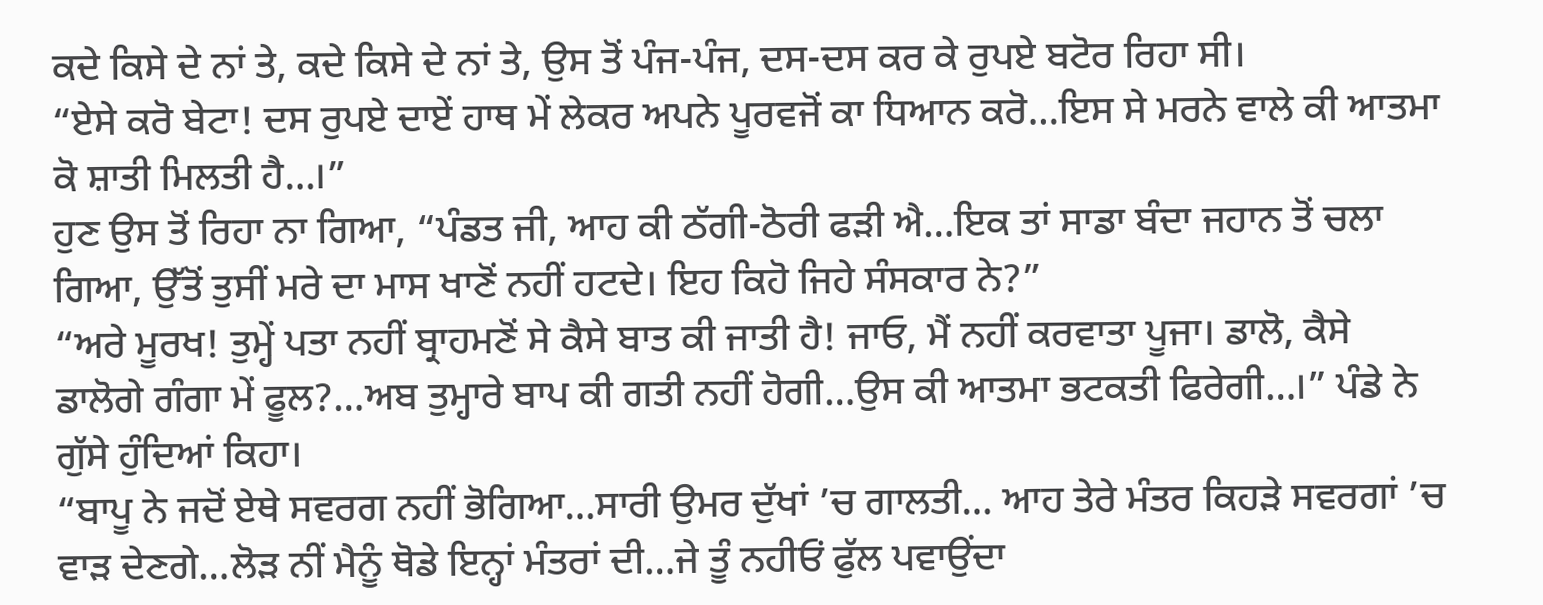ਕਦੇ ਕਿਸੇ ਦੇ ਨਾਂ ਤੇ, ਕਦੇ ਕਿਸੇ ਦੇ ਨਾਂ ਤੇ, ਉਸ ਤੋਂ ਪੰਜ-ਪੰਜ, ਦਸ-ਦਸ ਕਰ ਕੇ ਰੁਪਏ ਬਟੋਰ ਰਿਹਾ ਸੀ।
“ਏਸੇ ਕਰੋ ਬੇਟਾ! ਦਸ ਰੁਪਏ ਦਾਏਂ ਹਾਥ ਮੇਂ ਲੇਕਰ ਅਪਨੇ ਪੂਰਵਜੋਂ ਕਾ ਧਿਆਨ ਕਰੋ…ਇਸ ਸੇ ਮਰਨੇ ਵਾਲੇ ਕੀ ਆਤਮਾ ਕੋ ਸ਼ਾਤੀ ਮਿਲਤੀ ਹੈ…।”
ਹੁਣ ਉਸ ਤੋਂ ਰਿਹਾ ਨਾ ਗਿਆ, “ਪੰਡਤ ਜੀ, ਆਹ ਕੀ ਠੱਗੀ-ਠੋਰੀ ਫੜੀ ਐ…ਇਕ ਤਾਂ ਸਾਡਾ ਬੰਦਾ ਜਹਾਨ ਤੋਂ ਚਲਾ ਗਿਆ, ਉੱਤੋਂ ਤੁਸੀਂ ਮਰੇ ਦਾ ਮਾਸ ਖਾਣੋਂ ਨਹੀਂ ਹਟਦੇ। ਇਹ ਕਿਹੋ ਜਿਹੇ ਸੰਸਕਾਰ ਨੇ?”
“ਅਰੇ ਮੂਰਖ! ਤੁਮ੍ਹੇਂ ਪਤਾ ਨਹੀਂ ਬ੍ਰਾਹਮਣੋਂ ਸੇ ਕੈਸੇ ਬਾਤ ਕੀ ਜਾਤੀ ਹੈ! ਜਾਓ, ਮੈਂ ਨਹੀਂ ਕਰਵਾਤਾ ਪੂਜਾ। ਡਾਲੋ, ਕੈਸੇ ਡਾਲੋਗੇ ਗੰਗਾ ਮੇਂ ਫੂਲ?…ਅਬ ਤੁਮ੍ਹਾਰੇ ਬਾਪ ਕੀ ਗਤੀ ਨਹੀਂ ਹੋਗੀ…ਉਸ ਕੀ ਆਤਮਾ ਭਟਕਤੀ ਫਿਰੇਗੀ…।” ਪੰਡੇ ਨੇ ਗੁੱਸੇ ਹੁੰਦਿਆਂ ਕਿਹਾ।
“ਬਾਪੂ ਨੇ ਜਦੋਂ ਏਥੇ ਸਵਰਗ ਨਹੀਂ ਭੋਗਿਆ…ਸਾਰੀ ਉਮਰ ਦੁੱਖਾਂ ’ਚ ਗਾਲਤੀ… ਆਹ ਤੇਰੇ ਮੰਤਰ ਕਿਹੜੇ ਸਵਰਗਾਂ ’ਚ ਵਾੜ ਦੇਣਗੇ…ਲੋੜ ਨੀਂ ਮੈਨੂੰ ਥੋਡੇ ਇਨ੍ਹਾਂ ਮੰਤਰਾਂ ਦੀ…ਜੇ ਤੂੰ ਨਹੀਓਂ ਫੁੱਲ ਪਵਾਉਂਦਾ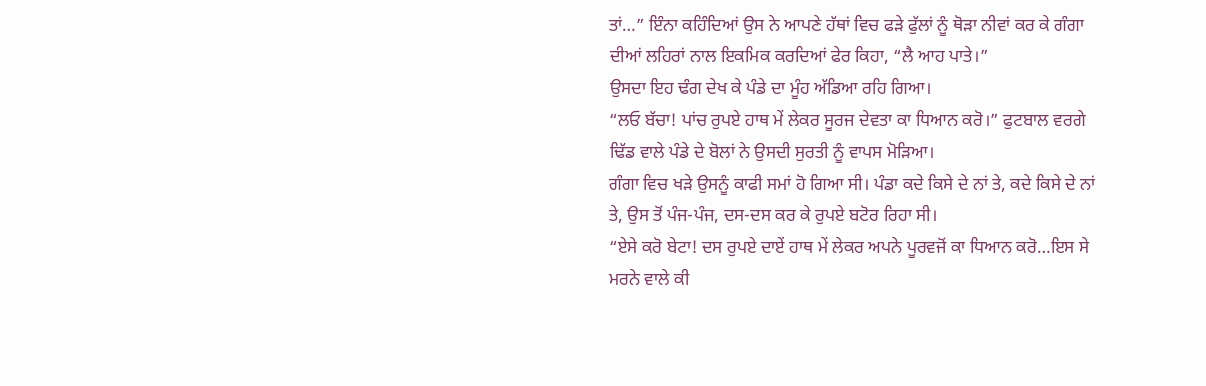ਤਾਂ…” ਇੰਨਾ ਕਹਿੰਦਿਆਂ ਉਸ ਨੇ ਆਪਣੇ ਹੱਥਾਂ ਵਿਚ ਫੜੇ ਫੁੱਲਾਂ ਨੂੰ ਥੋੜਾ ਨੀਵਾਂ ਕਰ ਕੇ ਗੰਗਾ ਦੀਆਂ ਲਹਿਰਾਂ ਨਾਲ ਇਕਮਿਕ ਕਰਦਿਆਂ ਫੇਰ ਕਿਹਾ, “ਲੈ ਆਹ ਪਾਤੇ।”
ਉਸਦਾ ਇਹ ਢੰਗ ਦੇਖ ਕੇ ਪੰਡੇ ਦਾ ਮੂੰਹ ਅੱਡਿਆ ਰਹਿ ਗਿਆ।
“ਲਓ ਬੱਚਾ! ਪਾਂਚ ਰੁਪਏ ਹਾਥ ਮੇਂ ਲੇਕਰ ਸੂਰਜ ਦੇਵਤਾ ਕਾ ਧਿਆਨ ਕਰੋ।” ਫੁਟਬਾਲ ਵਰਗੇ ਢਿੱਡ ਵਾਲੇ ਪੰਡੇ ਦੇ ਬੋਲਾਂ ਨੇ ਉਸਦੀ ਸੁਰਤੀ ਨੂੰ ਵਾਪਸ ਮੋੜਿਆ।
ਗੰਗਾ ਵਿਚ ਖੜੇ ਉਸਨੂੰ ਕਾਫੀ ਸਮਾਂ ਹੋ ਗਿਆ ਸੀ। ਪੰਡਾ ਕਦੇ ਕਿਸੇ ਦੇ ਨਾਂ ਤੇ, ਕਦੇ ਕਿਸੇ ਦੇ ਨਾਂ ਤੇ, ਉਸ ਤੋਂ ਪੰਜ-ਪੰਜ, ਦਸ-ਦਸ ਕਰ ਕੇ ਰੁਪਏ ਬਟੋਰ ਰਿਹਾ ਸੀ।
“ਏਸੇ ਕਰੋ ਬੇਟਾ! ਦਸ ਰੁਪਏ ਦਾਏਂ ਹਾਥ ਮੇਂ ਲੇਕਰ ਅਪਨੇ ਪੂਰਵਜੋਂ ਕਾ ਧਿਆਨ ਕਰੋ…ਇਸ ਸੇ ਮਰਨੇ ਵਾਲੇ ਕੀ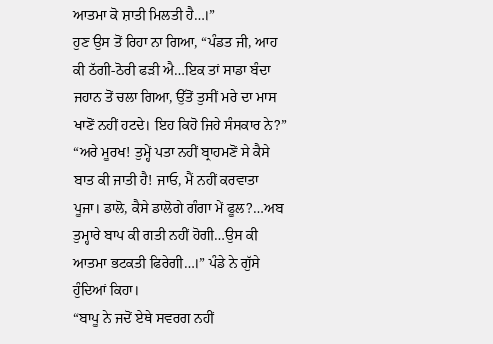ਆਤਮਾ ਕੋ ਸ਼ਾਤੀ ਮਿਲਤੀ ਹੈ…।”
ਹੁਣ ਉਸ ਤੋਂ ਰਿਹਾ ਨਾ ਗਿਆ, “ਪੰਡਤ ਜੀ, ਆਹ ਕੀ ਠੱਗੀ-ਠੋਰੀ ਫੜੀ ਐ…ਇਕ ਤਾਂ ਸਾਡਾ ਬੰਦਾ ਜਹਾਨ ਤੋਂ ਚਲਾ ਗਿਆ, ਉੱਤੋਂ ਤੁਸੀਂ ਮਰੇ ਦਾ ਮਾਸ ਖਾਣੋਂ ਨਹੀਂ ਹਟਦੇ। ਇਹ ਕਿਹੋ ਜਿਹੇ ਸੰਸਕਾਰ ਨੇ?”
“ਅਰੇ ਮੂਰਖ! ਤੁਮ੍ਹੇਂ ਪਤਾ ਨਹੀਂ ਬ੍ਰਾਹਮਣੋਂ ਸੇ ਕੈਸੇ ਬਾਤ ਕੀ ਜਾਤੀ ਹੈ! ਜਾਓ, ਮੈਂ ਨਹੀਂ ਕਰਵਾਤਾ ਪੂਜਾ। ਡਾਲੋ, ਕੈਸੇ ਡਾਲੋਗੇ ਗੰਗਾ ਮੇਂ ਫੂਲ?…ਅਬ ਤੁਮ੍ਹਾਰੇ ਬਾਪ ਕੀ ਗਤੀ ਨਹੀਂ ਹੋਗੀ…ਉਸ ਕੀ ਆਤਮਾ ਭਟਕਤੀ ਫਿਰੇਗੀ…।” ਪੰਡੇ ਨੇ ਗੁੱਸੇ ਹੁੰਦਿਆਂ ਕਿਹਾ।
“ਬਾਪੂ ਨੇ ਜਦੋਂ ਏਥੇ ਸਵਰਗ ਨਹੀਂ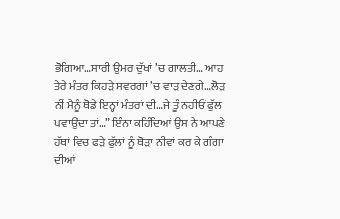ਭੋਗਿਆ…ਸਾਰੀ ਉਮਰ ਦੁੱਖਾਂ ’ਚ ਗਾਲਤੀ… ਆਹ ਤੇਰੇ ਮੰਤਰ ਕਿਹੜੇ ਸਵਰਗਾਂ ’ਚ ਵਾੜ ਦੇਣਗੇ…ਲੋੜ ਨੀਂ ਮੈਨੂੰ ਥੋਡੇ ਇਨ੍ਹਾਂ ਮੰਤਰਾਂ ਦੀ…ਜੇ ਤੂੰ ਨਹੀਓਂ ਫੁੱਲ ਪਵਾਉਂਦਾ ਤਾਂ…” ਇੰਨਾ ਕਹਿੰਦਿਆਂ ਉਸ ਨੇ ਆਪਣੇ ਹੱਥਾਂ ਵਿਚ ਫੜੇ ਫੁੱਲਾਂ ਨੂੰ ਥੋੜਾ ਨੀਵਾਂ ਕਰ ਕੇ ਗੰਗਾ ਦੀਆਂ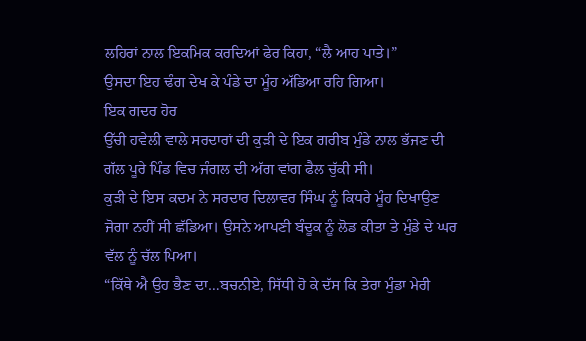ਲਹਿਰਾਂ ਨਾਲ ਇਕਮਿਕ ਕਰਦਿਆਂ ਫੇਰ ਕਿਹਾ, “ਲੈ ਆਹ ਪਾਤੇ।”
ਉਸਦਾ ਇਹ ਢੰਗ ਦੇਖ ਕੇ ਪੰਡੇ ਦਾ ਮੂੰਹ ਅੱਡਿਆ ਰਹਿ ਗਿਆ।
ਇਕ ਗਦਰ ਹੋਰ
ਉੱਚੀ ਹਵੇਲੀ ਵਾਲੇ ਸਰਦਾਰਾਂ ਦੀ ਕੁਡ਼ੀ ਦੇ ਇਕ ਗਰੀਬ ਮੁੰਡੇ ਨਾਲ ਭੱਜਣ ਦੀ ਗੱਲ ਪੂਰੇ ਪਿੰਡ ਵਿਚ ਜੰਗਲ ਦੀ ਅੱਗ ਵਾਂਗ ਫੈਲ ਚੁੱਕੀ ਸੀ।
ਕੁਡ਼ੀ ਦੇ ਇਸ ਕਦਮ ਨੇ ਸਰਦਾਰ ਦਿਲਾਵਰ ਸਿੰਘ ਨੂੰ ਕਿਧਰੇ ਮੂੰਹ ਦਿਖਾਉਣ ਜੋਗਾ ਨਹੀਂ ਸੀ ਛੱਡਿਆ। ਉਸਨੇ ਆਪਣੀ ਬੰਦੂਕ ਨੂੰ ਲੋਡ ਕੀਤਾ ਤੇ ਮੁੰਡੇ ਦੇ ਘਰ ਵੱਲ ਨੂੰ ਚੱਲ ਪਿਆ।
“ਕਿੱਥੇ ਐ ਉਹ ਭੈਣ ਦਾ…ਬਚਨੀਏ, ਸਿੱਧੀ ਹੋ ਕੇ ਦੱਸ ਕਿ ਤੇਰਾ ਮੁੰਡਾ ਮੇਰੀ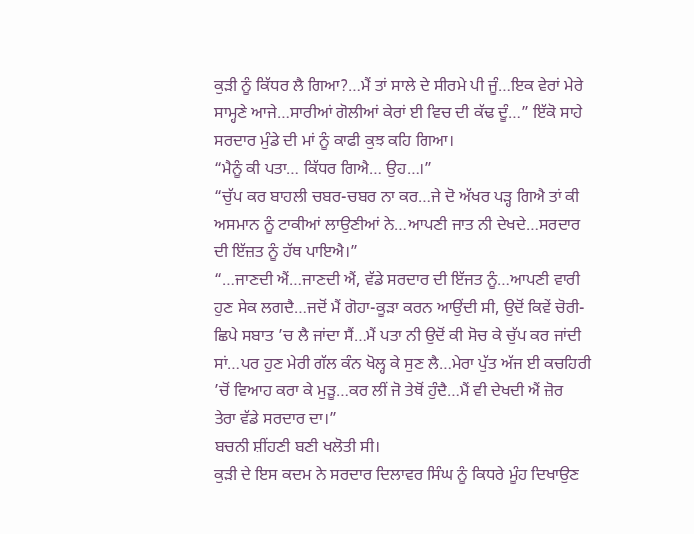ਕੁਡ਼ੀ ਨੂੰ ਕਿੱਧਰ ਲੈ ਗਿਆ?…ਮੈਂ ਤਾਂ ਸਾਲੇ ਦੇ ਸੀਰਮੇ ਪੀ ਜੂੰ…ਇਕ ਵੇਰਾਂ ਮੇਰੇ ਸਾਮ੍ਹਣੇ ਆਜੇ…ਸਾਰੀਆਂ ਗੋਲੀਆਂ ਕੇਰਾਂ ਈ ਵਿਚ ਦੀ ਕੱਢ ਦੂੰ…” ਇੱਕੋ ਸਾਹੇ ਸਰਦਾਰ ਮੁੰਡੇ ਦੀ ਮਾਂ ਨੂੰ ਕਾਫੀ ਕੁਝ ਕਹਿ ਗਿਆ।
“ਮੈਨੂੰ ਕੀ ਪਤਾ… ਕਿੱਧਰ ਗਿਐ… ਉਹ…।”
“ਚੁੱਪ ਕਰ ਬਾਹਲੀ ਚਬਰ-ਚਬਰ ਨਾ ਕਰ…ਜੇ ਦੋ ਅੱਖਰ ਪਡ਼੍ਹ ਗਿਐ ਤਾਂ ਕੀ ਅਸਮਾਨ ਨੂੰ ਟਾਕੀਆਂ ਲਾਉਣੀਆਂ ਨੇ…ਆਪਣੀ ਜਾਤ ਨੀ ਦੇਖਦੇ…ਸਰਦਾਰ ਦੀ ਇੱਜ਼ਤ ਨੂੰ ਹੱਥ ਪਾਇਐ।”
“…ਜਾਣਦੀ ਐਂ…ਜਾਣਦੀ ਐਂ, ਵੱਡੇ ਸਰਦਾਰ ਦੀ ਇੱਜਤ ਨੂੰ…ਆਪਣੀ ਵਾਰੀ ਹੁਣ ਸੇਕ ਲਗਦੈ…ਜਦੋਂ ਮੈਂ ਗੋਹਾ-ਕੂਡ਼ਾ ਕਰਨ ਆਉਂਦੀ ਸੀ, ਉਦੋਂ ਕਿਵੇਂ ਚੋਰੀ-ਛਿਪੇ ਸਬਾਤ ’ਚ ਲੈ ਜਾਂਦਾ ਸੈਂ…ਮੈਂ ਪਤਾ ਨੀ ਉਦੋਂ ਕੀ ਸੋਚ ਕੇ ਚੁੱਪ ਕਰ ਜਾਂਦੀ ਸਾਂ…ਪਰ ਹੁਣ ਮੇਰੀ ਗੱਲ ਕੰਨ ਖੋਲ੍ਹ ਕੇ ਸੁਣ ਲੈ…ਮੇਰਾ ਪੁੱਤ ਅੱਜ ਈ ਕਚਹਿਰੀ ’ਚੋਂ ਵਿਆਹ ਕਰਾ ਕੇ ਮੁਡ਼ੂ…ਕਰ ਲੀਂ ਜੋ ਤੇਥੋਂ ਹੁੰਦੈ…ਮੈਂ ਵੀ ਦੇਖਦੀ ਐਂ ਜ਼ੋਰ
ਤੇਰਾ ਵੱਡੇ ਸਰਦਾਰ ਦਾ।”
ਬਚਨੀ ਸ਼ੀਂਹਣੀ ਬਣੀ ਖਲੋਤੀ ਸੀ।
ਕੁਡ਼ੀ ਦੇ ਇਸ ਕਦਮ ਨੇ ਸਰਦਾਰ ਦਿਲਾਵਰ ਸਿੰਘ ਨੂੰ ਕਿਧਰੇ ਮੂੰਹ ਦਿਖਾਉਣ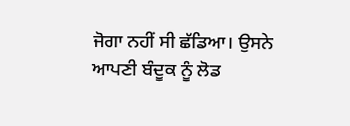ਜੋਗਾ ਨਹੀਂ ਸੀ ਛੱਡਿਆ। ਉਸਨੇ ਆਪਣੀ ਬੰਦੂਕ ਨੂੰ ਲੋਡ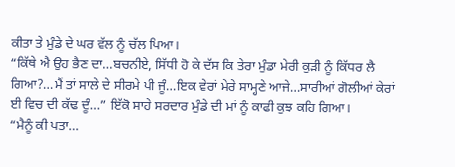ਕੀਤਾ ਤੇ ਮੁੰਡੇ ਦੇ ਘਰ ਵੱਲ ਨੂੰ ਚੱਲ ਪਿਆ।
“ਕਿੱਥੇ ਐ ਉਹ ਭੈਣ ਦਾ…ਬਚਨੀਏ, ਸਿੱਧੀ ਹੋ ਕੇ ਦੱਸ ਕਿ ਤੇਰਾ ਮੁੰਡਾ ਮੇਰੀ ਕੁਡ਼ੀ ਨੂੰ ਕਿੱਧਰ ਲੈ ਗਿਆ?…ਮੈਂ ਤਾਂ ਸਾਲੇ ਦੇ ਸੀਰਮੇ ਪੀ ਜੂੰ…ਇਕ ਵੇਰਾਂ ਮੇਰੇ ਸਾਮ੍ਹਣੇ ਆਜੇ…ਸਾਰੀਆਂ ਗੋਲੀਆਂ ਕੇਰਾਂ ਈ ਵਿਚ ਦੀ ਕੱਢ ਦੂੰ…” ਇੱਕੋ ਸਾਹੇ ਸਰਦਾਰ ਮੁੰਡੇ ਦੀ ਮਾਂ ਨੂੰ ਕਾਫੀ ਕੁਝ ਕਹਿ ਗਿਆ।
“ਮੈਨੂੰ ਕੀ ਪਤਾ…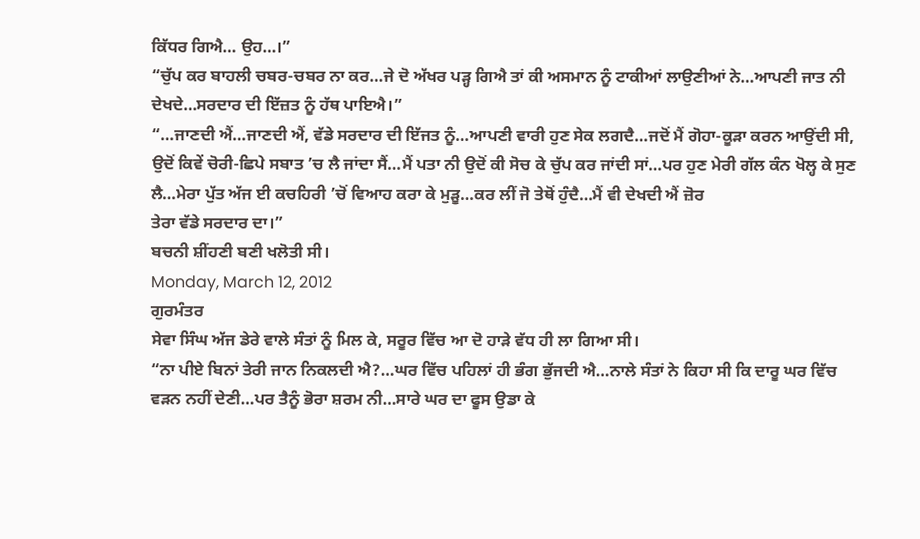ਕਿੱਧਰ ਗਿਐ… ਉਹ…।”
“ਚੁੱਪ ਕਰ ਬਾਹਲੀ ਚਬਰ-ਚਬਰ ਨਾ ਕਰ…ਜੇ ਦੋ ਅੱਖਰ ਪਡ਼੍ਹ ਗਿਐ ਤਾਂ ਕੀ ਅਸਮਾਨ ਨੂੰ ਟਾਕੀਆਂ ਲਾਉਣੀਆਂ ਨੇ…ਆਪਣੀ ਜਾਤ ਨੀ ਦੇਖਦੇ…ਸਰਦਾਰ ਦੀ ਇੱਜ਼ਤ ਨੂੰ ਹੱਥ ਪਾਇਐ।”
“…ਜਾਣਦੀ ਐਂ…ਜਾਣਦੀ ਐਂ, ਵੱਡੇ ਸਰਦਾਰ ਦੀ ਇੱਜਤ ਨੂੰ…ਆਪਣੀ ਵਾਰੀ ਹੁਣ ਸੇਕ ਲਗਦੈ…ਜਦੋਂ ਮੈਂ ਗੋਹਾ-ਕੂਡ਼ਾ ਕਰਨ ਆਉਂਦੀ ਸੀ, ਉਦੋਂ ਕਿਵੇਂ ਚੋਰੀ-ਛਿਪੇ ਸਬਾਤ ’ਚ ਲੈ ਜਾਂਦਾ ਸੈਂ…ਮੈਂ ਪਤਾ ਨੀ ਉਦੋਂ ਕੀ ਸੋਚ ਕੇ ਚੁੱਪ ਕਰ ਜਾਂਦੀ ਸਾਂ…ਪਰ ਹੁਣ ਮੇਰੀ ਗੱਲ ਕੰਨ ਖੋਲ੍ਹ ਕੇ ਸੁਣ ਲੈ…ਮੇਰਾ ਪੁੱਤ ਅੱਜ ਈ ਕਚਹਿਰੀ ’ਚੋਂ ਵਿਆਹ ਕਰਾ ਕੇ ਮੁਡ਼ੂ…ਕਰ ਲੀਂ ਜੋ ਤੇਥੋਂ ਹੁੰਦੈ…ਮੈਂ ਵੀ ਦੇਖਦੀ ਐਂ ਜ਼ੋਰ
ਤੇਰਾ ਵੱਡੇ ਸਰਦਾਰ ਦਾ।”
ਬਚਨੀ ਸ਼ੀਂਹਣੀ ਬਣੀ ਖਲੋਤੀ ਸੀ।
Monday, March 12, 2012
ਗੁਰਮੰਤਰ
ਸੇਵਾ ਸਿੰਘ ਅੱਜ ਡੇਰੇ ਵਾਲੇ ਸੰਤਾਂ ਨੂੰ ਮਿਲ ਕੇ, ਸਰੂਰ ਵਿੱਚ ਆ ਦੋ ਹਾੜੇ ਵੱਧ ਹੀ ਲਾ ਗਿਆ ਸੀ।
“ਨਾ ਪੀਏ ਬਿਨਾਂ ਤੇਰੀ ਜਾਨ ਨਿਕਲਦੀ ਐ?…ਘਰ ਵਿੱਚ ਪਹਿਲਾਂ ਹੀ ਭੰਗ ਭੁੱਜਦੀ ਐ…ਨਾਲੇ ਸੰਤਾਂ ਨੇ ਕਿਹਾ ਸੀ ਕਿ ਦਾਰੂ ਘਰ ਵਿੱਚ ਵੜਨ ਨਹੀਂ ਦੇਣੀ…ਪਰ ਤੈਨੂੰ ਭੋਰਾ ਸ਼ਰਮ ਨੀ…ਸਾਰੇ ਘਰ ਦਾ ਫੂਸ ਉਡਾ ਕੇ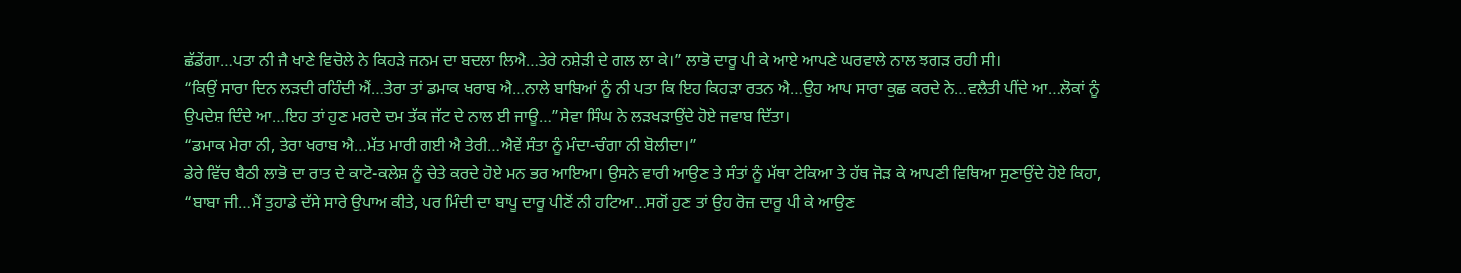ਛੱਡੇਂਗਾ…ਪਤਾ ਨੀ ਜੈ ਖਾਣੇ ਵਿਚੋਲੇ ਨੇ ਕਿਹੜੇ ਜਨਮ ਦਾ ਬਦਲਾ ਲਿਐ…ਤੇਰੇ ਨਸ਼ੇੜੀ ਦੇ ਗਲ ਲਾ ਕੇ।” ਲਾਭੋ ਦਾਰੂ ਪੀ ਕੇ ਆਏ ਆਪਣੇ ਘਰਵਾਲੇ ਨਾਲ ਝਗੜ ਰਹੀ ਸੀ।
“ਕਿਉਂ ਸਾਰਾ ਦਿਨ ਲੜਦੀ ਰਹਿੰਦੀ ਐਂ…ਤੇਰਾ ਤਾਂ ਡਮਾਕ ਖਰਾਬ ਐ…ਨਾਲੇ ਬਾਬਿਆਂ ਨੂੰ ਨੀ ਪਤਾ ਕਿ ਇਹ ਕਿਹੜਾ ਰਤਨ ਐ…ਉਹ ਆਪ ਸਾਰਾ ਕੁਛ ਕਰਦੇ ਨੇ…ਵਲੈਤੀ ਪੀਂਦੇ ਆ…ਲੋਕਾਂ ਨੂੰ ਉਪਦੇਸ਼ ਦਿੰਦੇ ਆ…ਇਹ ਤਾਂ ਹੁਣ ਮਰਦੇ ਦਮ ਤੱਕ ਜੱਟ ਦੇ ਨਾਲ ਈ ਜਾਊ…”ਸੇਵਾ ਸਿੰਘ ਨੇ ਲੜਖੜਾਉਂਦੇ ਹੋਏ ਜਵਾਬ ਦਿੱਤਾ।
“ਡਮਾਕ ਮੇਰਾ ਨੀ, ਤੇਰਾ ਖਰਾਬ ਐ…ਮੱਤ ਮਾਰੀ ਗਈ ਐ ਤੇਰੀ…ਐਵੇਂ ਸੰਤਾ ਨੂੰ ਮੰਦਾ-ਚੰਗਾ ਨੀ ਬੋਲੀਦਾ।”
ਡੇਰੇ ਵਿੱਚ ਬੈਠੀ ਲਾਭੋ ਦਾ ਰਾਤ ਦੇ ਕਾਟੋ-ਕਲੇਸ਼ ਨੂੰ ਚੇਤੇ ਕਰਦੇ ਹੋਏ ਮਨ ਭਰ ਆਇਆ। ਉਸਨੇ ਵਾਰੀ ਆਉਣ ਤੇ ਸੰਤਾਂ ਨੂੰ ਮੱਥਾ ਟੇਕਿਆ ਤੇ ਹੱਥ ਜੋੜ ਕੇ ਆਪਣੀ ਵਿਥਿਆ ਸੁਣਾਉਂਦੇ ਹੋਏ ਕਿਹਾ, “ਬਾਬਾ ਜੀ…ਮੈਂ ਤੁਹਾਡੇ ਦੱਸੇ ਸਾਰੇ ਉਪਾਅ ਕੀਤੇ, ਪਰ ਮਿੰਦੀ ਦਾ ਬਾਪੂ ਦਾਰੂ ਪੀਣੋਂ ਨੀ ਹਟਿਆ…ਸਗੋਂ ਹੁਣ ਤਾਂ ਉਹ ਰੋਜ਼ ਦਾਰੂ ਪੀ ਕੇ ਆਉਣ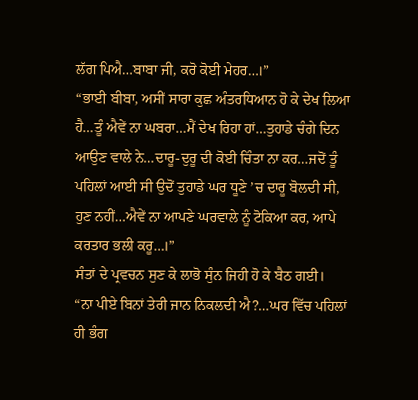ਲੱਗ ਪਿਐ…ਬਾਬਾ ਜੀ, ਕਰੋ ਕੋਈ ਮੇਹਰ…।”
“ਭਾਈ ਬੀਬਾ, ਅਸੀਂ ਸਾਰਾ ਕੁਛ ਅੰਤਰਧਿਆਨ ਹੋ ਕੇ ਦੇਖ ਲਿਆ ਹੈ…ਤੂੰ ਐਵੇਂ ਨਾ ਘਬਰਾ…ਮੈਂ ਦੇਖ ਰਿਹਾ ਹਾਂ…ਤੁਹਾਡੇ ਚੰਗੇ ਦਿਨ ਆਉਣ ਵਾਲੇ ਨੇ…ਦਾਰੂ-ਦੁਰੂ ਦੀ ਕੋਈ ਚਿੰਤਾ ਨਾ ਕਰ…ਜਦੋਂ ਤੂੰ ਪਹਿਲਾਂ ਆਈ ਸੀ ਉਦੋਂ ਤੁਹਾਡੇ ਘਰ ਧੂਣੇ ’ਚ ਦਾਰੂ ਬੋਲਦੀ ਸੀ, ਹੁਣ ਨਹੀਂ…ਐਵੇਂ ਨਾ ਆਪਣੇ ਘਰਵਾਲੇ ਨੂੰ ਟੋਕਿਆ ਕਰ, ਆਪੇ ਕਰਤਾਰ ਭਲੀ ਕਰੂ…।”
ਸੰਤਾਂ ਦੇ ਪ੍ਰਵਚਨ ਸੁਣ ਕੇ ਲਾਭੋ ਸੁੰਨ ਜਿਹੀ ਹੋ ਕੇ ਬੈਠ ਗਈ।
“ਨਾ ਪੀਏ ਬਿਨਾਂ ਤੇਰੀ ਜਾਨ ਨਿਕਲਦੀ ਐ?…ਘਰ ਵਿੱਚ ਪਹਿਲਾਂ ਹੀ ਭੰਗ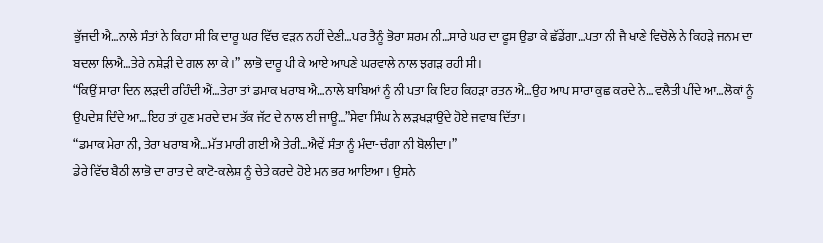ਭੁੱਜਦੀ ਐ…ਨਾਲੇ ਸੰਤਾਂ ਨੇ ਕਿਹਾ ਸੀ ਕਿ ਦਾਰੂ ਘਰ ਵਿੱਚ ਵੜਨ ਨਹੀਂ ਦੇਣੀ…ਪਰ ਤੈਨੂੰ ਭੋਰਾ ਸ਼ਰਮ ਨੀ…ਸਾਰੇ ਘਰ ਦਾ ਫੂਸ ਉਡਾ ਕੇ ਛੱਡੇਂਗਾ…ਪਤਾ ਨੀ ਜੈ ਖਾਣੇ ਵਿਚੋਲੇ ਨੇ ਕਿਹੜੇ ਜਨਮ ਦਾ ਬਦਲਾ ਲਿਐ…ਤੇਰੇ ਨਸ਼ੇੜੀ ਦੇ ਗਲ ਲਾ ਕੇ।” ਲਾਭੋ ਦਾਰੂ ਪੀ ਕੇ ਆਏ ਆਪਣੇ ਘਰਵਾਲੇ ਨਾਲ ਝਗੜ ਰਹੀ ਸੀ।
“ਕਿਉਂ ਸਾਰਾ ਦਿਨ ਲੜਦੀ ਰਹਿੰਦੀ ਐਂ…ਤੇਰਾ ਤਾਂ ਡਮਾਕ ਖਰਾਬ ਐ…ਨਾਲੇ ਬਾਬਿਆਂ ਨੂੰ ਨੀ ਪਤਾ ਕਿ ਇਹ ਕਿਹੜਾ ਰਤਨ ਐ…ਉਹ ਆਪ ਸਾਰਾ ਕੁਛ ਕਰਦੇ ਨੇ…ਵਲੈਤੀ ਪੀਂਦੇ ਆ…ਲੋਕਾਂ ਨੂੰ ਉਪਦੇਸ਼ ਦਿੰਦੇ ਆ…ਇਹ ਤਾਂ ਹੁਣ ਮਰਦੇ ਦਮ ਤੱਕ ਜੱਟ ਦੇ ਨਾਲ ਈ ਜਾਊ…”ਸੇਵਾ ਸਿੰਘ ਨੇ ਲੜਖੜਾਉਂਦੇ ਹੋਏ ਜਵਾਬ ਦਿੱਤਾ।
“ਡਮਾਕ ਮੇਰਾ ਨੀ, ਤੇਰਾ ਖਰਾਬ ਐ…ਮੱਤ ਮਾਰੀ ਗਈ ਐ ਤੇਰੀ…ਐਵੇਂ ਸੰਤਾ ਨੂੰ ਮੰਦਾ-ਚੰਗਾ ਨੀ ਬੋਲੀਦਾ।”
ਡੇਰੇ ਵਿੱਚ ਬੈਠੀ ਲਾਭੋ ਦਾ ਰਾਤ ਦੇ ਕਾਟੋ-ਕਲੇਸ਼ ਨੂੰ ਚੇਤੇ ਕਰਦੇ ਹੋਏ ਮਨ ਭਰ ਆਇਆ। ਉਸਨੇ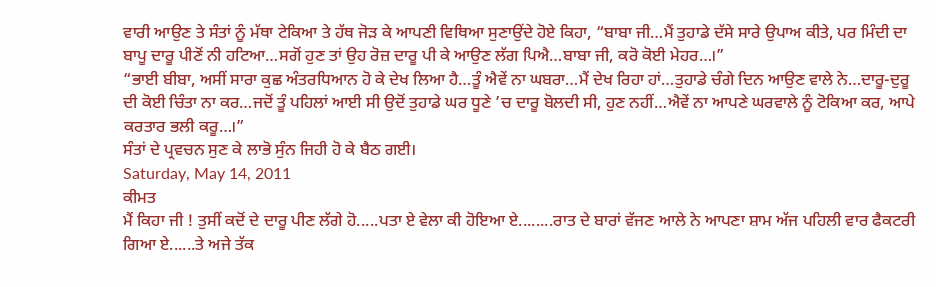ਵਾਰੀ ਆਉਣ ਤੇ ਸੰਤਾਂ ਨੂੰ ਮੱਥਾ ਟੇਕਿਆ ਤੇ ਹੱਥ ਜੋੜ ਕੇ ਆਪਣੀ ਵਿਥਿਆ ਸੁਣਾਉਂਦੇ ਹੋਏ ਕਿਹਾ, “ਬਾਬਾ ਜੀ…ਮੈਂ ਤੁਹਾਡੇ ਦੱਸੇ ਸਾਰੇ ਉਪਾਅ ਕੀਤੇ, ਪਰ ਮਿੰਦੀ ਦਾ ਬਾਪੂ ਦਾਰੂ ਪੀਣੋਂ ਨੀ ਹਟਿਆ…ਸਗੋਂ ਹੁਣ ਤਾਂ ਉਹ ਰੋਜ਼ ਦਾਰੂ ਪੀ ਕੇ ਆਉਣ ਲੱਗ ਪਿਐ…ਬਾਬਾ ਜੀ, ਕਰੋ ਕੋਈ ਮੇਹਰ…।”
“ਭਾਈ ਬੀਬਾ, ਅਸੀਂ ਸਾਰਾ ਕੁਛ ਅੰਤਰਧਿਆਨ ਹੋ ਕੇ ਦੇਖ ਲਿਆ ਹੈ…ਤੂੰ ਐਵੇਂ ਨਾ ਘਬਰਾ…ਮੈਂ ਦੇਖ ਰਿਹਾ ਹਾਂ…ਤੁਹਾਡੇ ਚੰਗੇ ਦਿਨ ਆਉਣ ਵਾਲੇ ਨੇ…ਦਾਰੂ-ਦੁਰੂ ਦੀ ਕੋਈ ਚਿੰਤਾ ਨਾ ਕਰ…ਜਦੋਂ ਤੂੰ ਪਹਿਲਾਂ ਆਈ ਸੀ ਉਦੋਂ ਤੁਹਾਡੇ ਘਰ ਧੂਣੇ ’ਚ ਦਾਰੂ ਬੋਲਦੀ ਸੀ, ਹੁਣ ਨਹੀਂ…ਐਵੇਂ ਨਾ ਆਪਣੇ ਘਰਵਾਲੇ ਨੂੰ ਟੋਕਿਆ ਕਰ, ਆਪੇ ਕਰਤਾਰ ਭਲੀ ਕਰੂ…।”
ਸੰਤਾਂ ਦੇ ਪ੍ਰਵਚਨ ਸੁਣ ਕੇ ਲਾਭੋ ਸੁੰਨ ਜਿਹੀ ਹੋ ਕੇ ਬੈਠ ਗਈ।
Saturday, May 14, 2011
ਕੀਮਤ
ਮੈਂ ਕਿਹਾ ਜੀ ! ਤੁਸੀਂ ਕਦੋਂ ਦੇ ਦਾਰੂ ਪੀਣ ਲੱਗੇ ਹੋ.....ਪਤਾ ਏ ਵੇਲਾ ਕੀ ਹੋਇਆ ਏ........ਰਾਤ ਦੇ ਬਾਰਾਂ ਵੱਜਣ ਆਲੇ ਨੇ ਆਪਣਾ ਸ਼ਾਮ ਅੱਜ ਪਹਿਲੀ ਵਾਰ ਫੈਕਟਰੀ ਗਿਆ ਏ......ਤੇ ਅਜੇ ਤੱਕ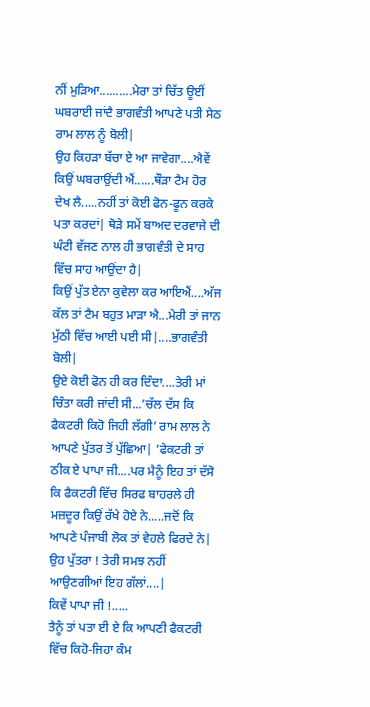ਨੀਂ ਮੁੜਿਆ..........ਮੇਰਾ ਤਾਂ ਚਿੱਤ ਊਈਂ ਘਬਰਾਈ ਜਾਂਦੈ ਭਾਗਵੰਤੀ ਆਪਣੇ ਪਤੀ ਸੇਠ ਰਾਮ ਲਾਲ ਨੂੰ ਬੋਲੀ|
ਉਹ ਕਿਹੜਾ ਬੱਚਾ ਏ ਆ ਜਾਵੇਗਾ....ਐਵੇਂ ਕਿਉਂ ਘਬਰਾਉਂਦੀ ਐਂ......ਥੌੜਾ ਟੈਮ ਹੋਰ ਦੇਖ ਲੈ.....ਨਹੀਂ ਤਾਂ ਕੋਈ ਫੋਨ-ਫੂਨ ਕਰਕੇ ਪਤਾ ਕਰਦਾਂ| ਥੋੜੇ ਸਮੇਂ ਬਾਅਦ ਦਰਵਾਜੇ ਦੀ ਘੰਟੀ ਵੱਜਣ ਨਾਲ ਹੀ ਭਾਗਵੰਤੀ ਦੇ ਸਾਹ ਵਿੱਚ ਸਾਹ ਆਉਂਦਾ ਹੈ|
ਕਿਉਂ ਪੁੱਤ ਏਨਾ ਕੁਵੇਲਾ ਕਰ ਆਇਐਂ....ਅੱਜ ਕੱਲ ਤਾਂ ਟੈਮ ਬਹੁਤ ਮਾੜਾ ਐ...ਮੇਰੀ ਤਾਂ ਜਾਨ ਮੁੱਠੀ ਵਿੱਚ ਆਈ ਪਈ ਸੀ|....ਭਾਗਵੰਤੀ ਬੋਲੀ|
ਉਏ ਕੋਈ ਫੋਨ ਹੀ ਕਰ ਦਿੰਦਾ....ਤੇਰੀ ਮਾਂ ਚਿੰਤਾ ਕਰੀ ਜਾਂਦੀ ਸੀ...’ਚੱਲ ਦੱਸ ਕਿ ਫੈਕਟਰੀ ਕਿਹੋ ਜਿਹੀ ਲੱਗੀ’ ਰਾਮ ਲਾਲ ਨੇ ਆਪਣੇ ਪੁੱਤਰ ਤੋਂ ਪੁੱਛਿਆ| ’ਫੇਕਟਰੀ ਤਾਂ ਠੀਕ ਏ ਪਾਪਾ ਜੀ....ਪਰ ਮੈਨੂੰ ਇਹ ਤਾਂ ਦੱਸੋ ਕਿ ਫੈਕਟਰੀ ਵਿੱਚ ਸਿਰਫ ਬਾਹਰਲੇ ਹੀ ਮਜ਼ਦੂਰ ਕਿਉਂ ਰੱਖੇ ਹੋਏ ਨੇ.....ਜਦੋਂ ਕਿ ਆਪਣੇ ਪੰਜਾਬੀ ਲੋਕ ਤਾਂ ਵੇਹਲੇ ਫਿਰਦੇ ਨੇ|
ਉਹ ਪੁੱਤਰਾ ! ਤੇਰੀ ਸਮਝ ਨਹੀਂ ਆਉਣਗੀਆਂ ਇਹ ਗੱਲਾਂ....|
ਕਿਵੇਂ ਪਾਪਾ ਜੀ !.....
ਤੈਨੂੰ ਤਾਂ ਪਤਾ ਈ ਏ ਕਿ ਆਪਣੀ ਫੈਕਟਰੀ ਵਿੱਚ ਕਿਹੋ-ਜਿਹਾ ਕੰਮ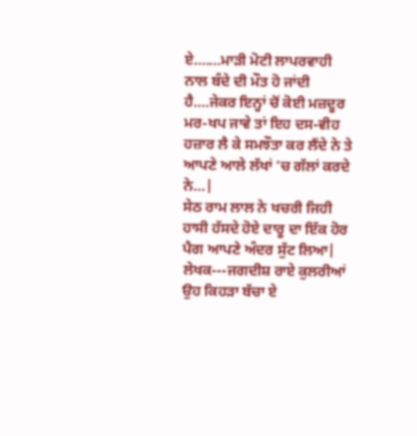ਏ.......ਮਾੜੀ ਮੋਟੀ ਲਾਪਰਵਾਹੀ ਨਾਲ ਬੰਦੇ ਦੀ ਮੌਤ ਹੋ ਜਾਂਦੀ ਹੈ....ਜੇਕਰ ਇਨ੍ਹਾਂ ਚੋਂ ਕੋਈ ਮਜ਼ਦੂਰ ਮਰ-ਖਪ ਜਾਵੇ ਤਾਂ ਇਹ ਦਸ-ਵੀਹ ਹਜ਼ਾਰ ਲੈ ਕੇ ਸਮਝੌਤਾ ਕਰ ਲੈਂਦੇ ਨੇ ਤੇ ਆਪਣੇ ਆਲੇ ਲੱਖਾਂ ’ਚ ਗੱਲਾਂ ਕਰਦੇ ਨੇ...|
ਸੇਠ ਰਾਮ ਲਾਲ ਨੇ ਖਚਰੀ ਜਿਹੀ ਹਾਸੀ ਹੱਸਦੇ ਹੋਏ ਦਾਰੂ ਦਾ ਇੱਕ ਹੋਰ ਪੈਗ ਆਪਣੇ ਅੰਦਰ ਸੁੱਟ ਲਿਆ|
ਲੇਖਕ---ਜਗਦੀਸ਼ ਰਾਏ ਕੁਲਰੀਆਂ
ਉਹ ਕਿਹੜਾ ਬੱਚਾ ਏ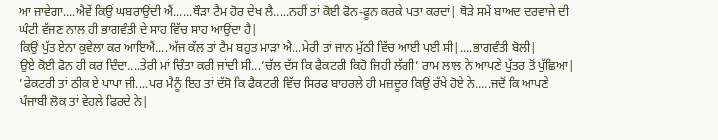ਆ ਜਾਵੇਗਾ....ਐਵੇਂ ਕਿਉਂ ਘਬਰਾਉਂਦੀ ਐਂ......ਥੌੜਾ ਟੈਮ ਹੋਰ ਦੇਖ ਲੈ.....ਨਹੀਂ ਤਾਂ ਕੋਈ ਫੋਨ-ਫੂਨ ਕਰਕੇ ਪਤਾ ਕਰਦਾਂ| ਥੋੜੇ ਸਮੇਂ ਬਾਅਦ ਦਰਵਾਜੇ ਦੀ ਘੰਟੀ ਵੱਜਣ ਨਾਲ ਹੀ ਭਾਗਵੰਤੀ ਦੇ ਸਾਹ ਵਿੱਚ ਸਾਹ ਆਉਂਦਾ ਹੈ|
ਕਿਉਂ ਪੁੱਤ ਏਨਾ ਕੁਵੇਲਾ ਕਰ ਆਇਐਂ....ਅੱਜ ਕੱਲ ਤਾਂ ਟੈਮ ਬਹੁਤ ਮਾੜਾ ਐ...ਮੇਰੀ ਤਾਂ ਜਾਨ ਮੁੱਠੀ ਵਿੱਚ ਆਈ ਪਈ ਸੀ|....ਭਾਗਵੰਤੀ ਬੋਲੀ|
ਉਏ ਕੋਈ ਫੋਨ ਹੀ ਕਰ ਦਿੰਦਾ....ਤੇਰੀ ਮਾਂ ਚਿੰਤਾ ਕਰੀ ਜਾਂਦੀ ਸੀ...’ਚੱਲ ਦੱਸ ਕਿ ਫੈਕਟਰੀ ਕਿਹੋ ਜਿਹੀ ਲੱਗੀ’ ਰਾਮ ਲਾਲ ਨੇ ਆਪਣੇ ਪੁੱਤਰ ਤੋਂ ਪੁੱਛਿਆ| ’ਫੇਕਟਰੀ ਤਾਂ ਠੀਕ ਏ ਪਾਪਾ ਜੀ....ਪਰ ਮੈਨੂੰ ਇਹ ਤਾਂ ਦੱਸੋ ਕਿ ਫੈਕਟਰੀ ਵਿੱਚ ਸਿਰਫ ਬਾਹਰਲੇ ਹੀ ਮਜ਼ਦੂਰ ਕਿਉਂ ਰੱਖੇ ਹੋਏ ਨੇ.....ਜਦੋਂ ਕਿ ਆਪਣੇ ਪੰਜਾਬੀ ਲੋਕ ਤਾਂ ਵੇਹਲੇ ਫਿਰਦੇ ਨੇ|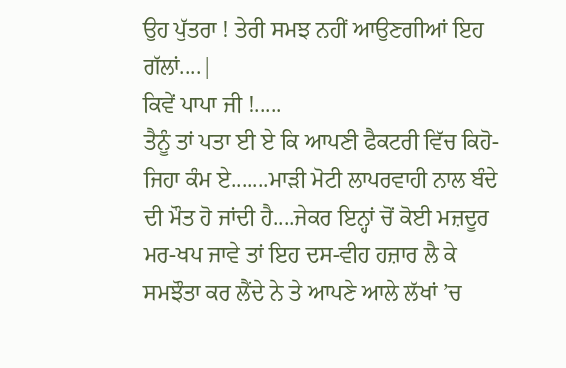ਉਹ ਪੁੱਤਰਾ ! ਤੇਰੀ ਸਮਝ ਨਹੀਂ ਆਉਣਗੀਆਂ ਇਹ ਗੱਲਾਂ....|
ਕਿਵੇਂ ਪਾਪਾ ਜੀ !.....
ਤੈਨੂੰ ਤਾਂ ਪਤਾ ਈ ਏ ਕਿ ਆਪਣੀ ਫੈਕਟਰੀ ਵਿੱਚ ਕਿਹੋ-ਜਿਹਾ ਕੰਮ ਏ.......ਮਾੜੀ ਮੋਟੀ ਲਾਪਰਵਾਹੀ ਨਾਲ ਬੰਦੇ ਦੀ ਮੌਤ ਹੋ ਜਾਂਦੀ ਹੈ....ਜੇਕਰ ਇਨ੍ਹਾਂ ਚੋਂ ਕੋਈ ਮਜ਼ਦੂਰ ਮਰ-ਖਪ ਜਾਵੇ ਤਾਂ ਇਹ ਦਸ-ਵੀਹ ਹਜ਼ਾਰ ਲੈ ਕੇ ਸਮਝੌਤਾ ਕਰ ਲੈਂਦੇ ਨੇ ਤੇ ਆਪਣੇ ਆਲੇ ਲੱਖਾਂ ’ਚ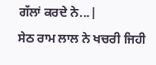ਗੱਲਾਂ ਕਰਦੇ ਨੇ...|
ਸੇਠ ਰਾਮ ਲਾਲ ਨੇ ਖਚਰੀ ਜਿਹੀ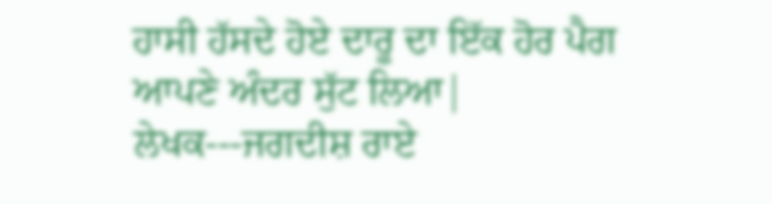ਹਾਸੀ ਹੱਸਦੇ ਹੋਏ ਦਾਰੂ ਦਾ ਇੱਕ ਹੋਰ ਪੈਗ ਆਪਣੇ ਅੰਦਰ ਸੁੱਟ ਲਿਆ|
ਲੇਖਕ---ਜਗਦੀਸ਼ ਰਾਏ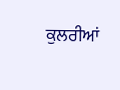ਕੁਲਰੀਆਂ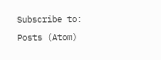Subscribe to:
Posts (Atom)